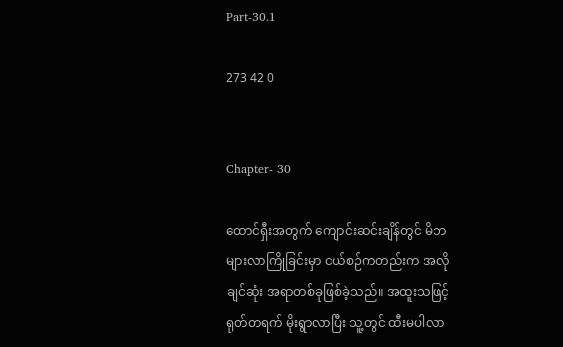Part-30.1

273 42 0


Chapter- 30

ထောင်ရှီးအတွက် ကျောင်းဆင်းချိန်တွင် မိဘများလာကြိုခြင်းမှာ ငယ်စဉ်ကတည်းက အလိုချင်ဆုံး အရာတစ်ခုဖြစ်ခဲ့သည်။ အထူးသဖြင့် ရုတ်တရက် မိုးရွာလာပြီး သူ့တွင် ထီးမပါလာ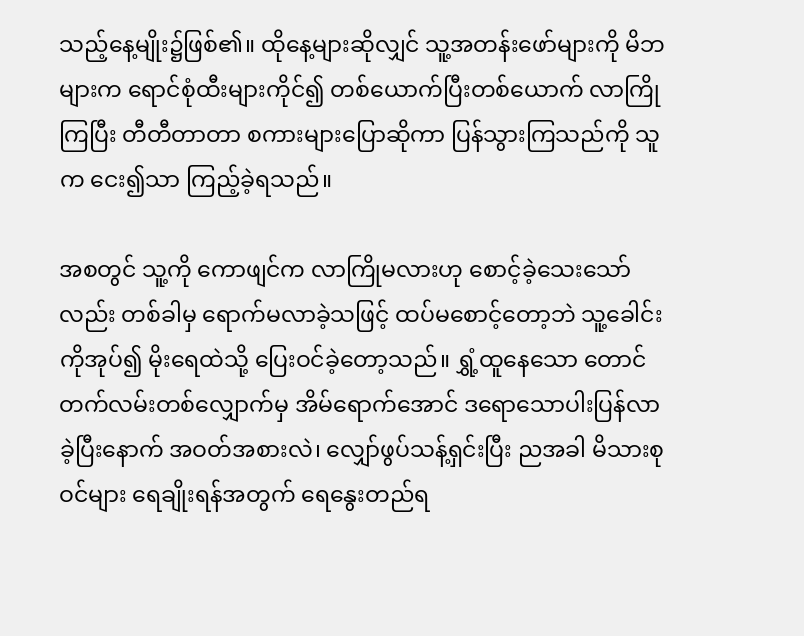သည့်နေ့မျိုး၌ဖြစ်၏။ ထိုနေ့များဆိုလျှင် သူ့အတန်းဖော်များကို မိဘများက ရောင်စုံထီးများကိုင်၍ တစ်ယောက်ပြီးတစ်ယောက် လာကြိုကြပြီး တီတီတာတာ စကားများပြောဆိုကာ ပြန်သွားကြသည်ကို သူက ငေး၍သာ ကြည့်ခဲ့ရသည်။

အစတွင် သူ့ကို ကောဖျင်က လာကြိုမလားဟု စောင့်ခဲ့သေးသော်လည်း တစ်ခါမှ ရောက်မလာခဲ့သဖြင့် ထပ်မစောင့်တော့ဘဲ သူ့ခေါင်းကိုအုပ်၍ မိုးရေထဲသို့ ပြေးဝင်ခဲ့တော့သည်။ ရွှံ့ထူနေသော တောင်တက်လမ်းတစ်လျှောက်မှ အိမ်ရောက်အောင် ဒရောသောပါးပြန်လာခဲ့ပြီးနောက် အဝတ်အစားလဲ၊ လျှော်ဖွပ်သန့်ရှင်းပြီး ညအခါ မိသားစုဝင်များ ရေချိုးရန်အတွက် ရေနွေးတည်ရ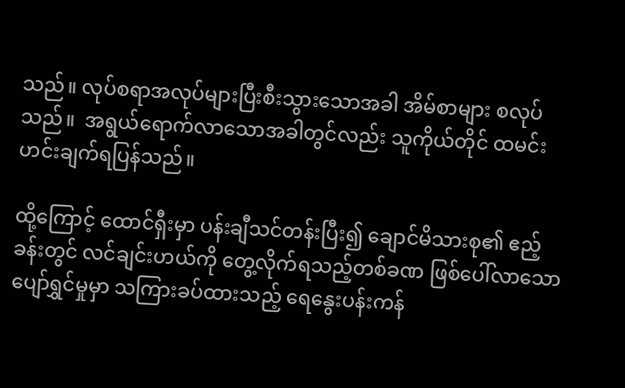သည်။ လုပ်စရာအလုပ်များပြီးစီးသွားသောအခါ အိမ်စာများ စလုပ်သည်။  အရွယ်ရောက်လာသောအခါတွင်လည်း သူကိုယ်တိုင် ထမင်းဟင်းချက်ရပြန်သည်။

ထို့ကြောင့် ထောင်ရှီးမှာ ပန်းချီသင်တန်းပြီး၍ ချောင်မိသားစု၏ ဧည့်ခန်းတွင် လင်ချင်းဟယ်ကို တွေ့လိုက်ရသည့်တစ်ခဏ ဖြစ်ပေါ်လာသော ပျော်ရွှင်မှုမှာ သကြားခပ်ထားသည့် ရေနွေးပန်းကန်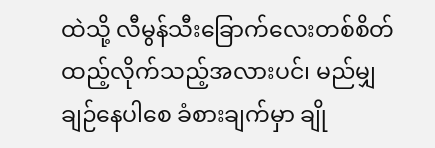ထဲသို့ လီမွန်သီးခြောက်လေးတစ်စိတ် ထည့်လိုက်သည့်အလားပင်၊ မည်မျှ ချဉ်နေပါစေ ခံစားချက်မှာ ချို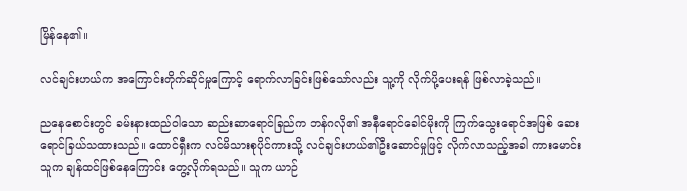မြိန်နေ၏။

လင်ချင်းဟယ်က အကြောင်းတိုက်ဆိုင်မှုကြောင့် ရောက်လာခြင်းဖြစ်သော်လည်း သူ့ကို လိုက်ပို့ပေးရန် ဖြစ်လာခဲ့သည်။

ညနေစောင်းတွင် ခမ်းနားထည်ဝါသော ဆည်းဆာရောင်ခြည်က ဘန်ဂလို၏ အနီရောင်ခေါင်မိုးကို ကြက်သွေးရောင်အဖြစ် ဆေးရောင်ခြယ်သထားသည်။ ထောင်ရှီးက လင်မိသားစုပိုင်ကားသို့ လင်ချင်းဟယ်၏ဦးဆောင်မှုဖြင့် လိုက်လာသည့်အခါ ကားမောင်းသူက ချန်ထင်ဖြစ်နေကြောင်း တွေ့လိုက်ရသည်။ သူက ယာဉ်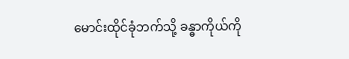မောင်းထိုင်ခုံဘက်သို့ ခန္ဓာကိုယ်ကို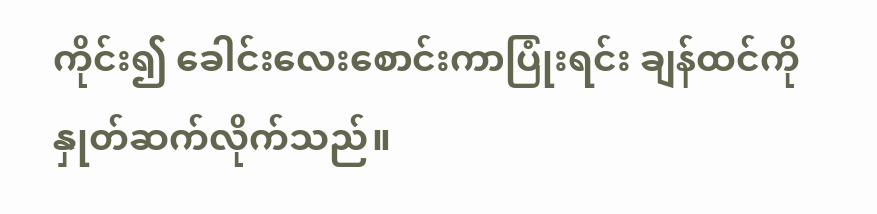ကိုင်း၍ ခေါင်းလေးစောင်းကာပြုံးရင်း ချန်ထင်ကို နှုတ်ဆက်လိုက်သည်။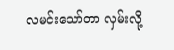လမင်းသော်တာ လှမ်းလို့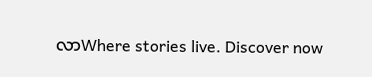လာWhere stories live. Discover now